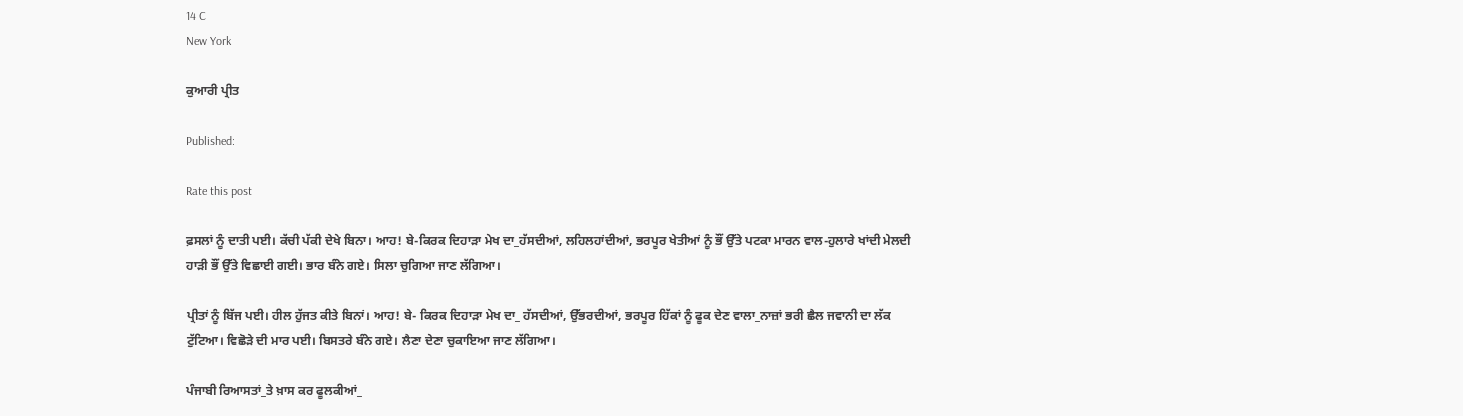14 C
New York

ਕੁਆਰੀ ਪ੍ਰੀਤ

Published:

Rate this post

ਫ਼ਸਲਾਂ ਨੂੰ ਦਾਤੀ ਪਈ। ਕੱਚੀ ਪੱਕੀ ਦੇਖੇ ਬਿਨਾ। ਆਹ! ਬੇ-ਕਿਰਕ ਦਿਹਾੜਾ ਮੇਖ ਦਾ_ਹੱਸਦੀਆਂ, ਲਹਿਲਹਾਂਦੀਆਂ, ਭਰਪੂਰ ਖੇਤੀਆਂ ਨੂੰ ਭੌਂ ਉੱਤੇ ਪਟਕਾ ਮਾਰਨ ਵਾਲ-ਹੁਲਾਰੇ ਖਾਂਦੀ ਮੇਲਦੀ ਹਾੜੀ ਭੌਂ ਉੱਤੇ ਵਿਛਾਈ ਗਈ। ਭਾਰ ਬੰਨੇ ਗਏ। ਸਿਲਾ ਚੁਗਿਆ ਜਾਣ ਲੱਗਿਆ।

ਪ੍ਰੀਤਾਂ ਨੂੰ ਬਿੱਜ ਪਈ। ਹੀਲ ਹੁੱਜਤ ਕੀਤੇ ਬਿਨਾਂ। ਆਹ! ਬੇ- ਕਿਰਕ ਦਿਹਾੜਾ ਮੇਖ ਦਾ_ ਹੱਸਦੀਆਂ, ਉੱਭਰਦੀਆਂ, ਭਰਪੂਰ ਹਿੱਕਾਂ ਨੂੰ ਫੂਕ ਦੇਣ ਵਾਲਾ_ਨਾਜ਼ਾਂ ਭਰੀ ਛੈਲ ਜਵਾਨੀ ਦਾ ਲੱਕ ਟੁੱਟਿਆ। ਵਿਛੋੜੇ ਦੀ ਮਾਰ ਪਈ। ਬਿਸਤਰੇ ਬੰਨੇ ਗਏ। ਲੈਣਾ ਦੇਣਾ ਚੁਕਾਇਆ ਜਾਣ ਲੱਗਿਆ।

ਪੰਜਾਬੀ ਰਿਆਸਤਾਂ_ਤੇ ਖ਼ਾਸ ਕਰ ਫੂਲਕੀਆਂ_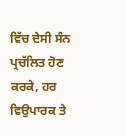ਵਿੱਚ ਦੇਸੀ ਸੰਨ ਪ੍ਰਚੱਲਿਤ ਹੋਣ ਕਰਕੇ, ਹਰ ਵਿਉਪਾਰਕ ਤੇ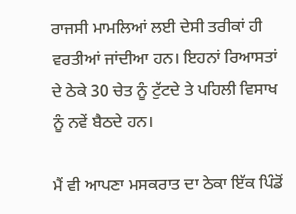ਰਾਜਸੀ ਮਾਮਲਿਆਂ ਲਈ ਦੇਸੀ ਤਰੀਕਾਂ ਹੀ ਵਰਤੀਆਂ ਜਾਂਦੀਆ ਹਨ। ਇਹਨਾਂ ਰਿਆਸਤਾਂ ਦੇ ਠੇਕੇ 30 ਚੇਤ ਨੂੰ ਟੁੱਟਦੇ ਤੇ ਪਹਿਲੀ ਵਿਸਾਖ ਨੂੰ ਨਵੇਂ ਬੈਠਦੇ ਹਨ।

ਮੈਂ ਵੀ ਆਪਣਾ ਮਸਕਰਾਤ ਦਾ ਠੇਕਾ ਇੱਕ ਪਿੰਡੋਂ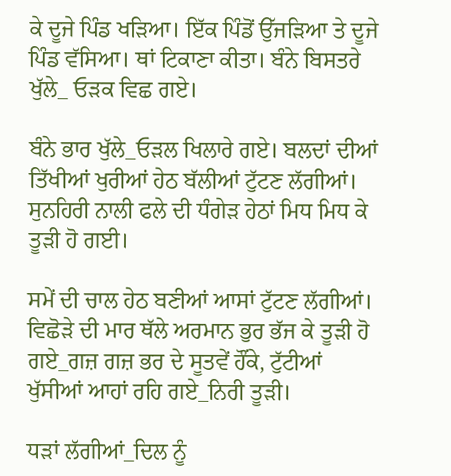ਕੇ ਦੂਜੇ ਪਿੰਡ ਖੜਿਆ। ਇੱਕ ਪਿੰਡੋਂ ਉੱਜੜਿਆ ਤੇ ਦੂਜੇ ਪਿੰਡ ਵੱਸਿਆ। ਥਾਂ ਟਿਕਾਣਾ ਕੀਤਾ। ਬੰਨੇ ਬਿਸਤਰੇ ਖੁੱਲੇ_ ਓੜਕ ਵਿਛ ਗਏ।

ਬੰਨੇ ਭਾਰ ਖੁੱਲੇ_ਓੜਲ ਖਿਲਾਰੇ ਗਏ। ਬਲਦਾਂ ਦੀਆਂ ਤਿੱਖੀਆਂ ਖੁਰੀਆਂ ਹੇਠ ਬੱਲੀਆਂ ਟੁੱਟਣ ਲੱਗੀਆਂ। ਸੁਨਹਿਰੀ ਨਾਲੀ ਫਲੇ ਦੀ ਧੰਗੇੜ ਹੇਠਾਂ ਮਿਧ ਮਿਧ ਕੇ ਤੂੜੀ ਹੋ ਗਈ।

ਸਮੇਂ ਦੀ ਚਾਲ ਹੇਠ ਬਣੀਆਂ ਆਸਾਂ ਟੁੱਟਣ ਲੱਗੀਆਂ। ਵਿਛੋੜੇ ਦੀ ਮਾਰ ਥੱਲੇ ਅਰਮਾਨ ਭੁਰ ਭੱਜ ਕੇ ਤੂੜੀ ਹੋ ਗਏ_ਗਜ਼ ਗਜ਼ ਭਰ ਦੇ ਸੂਤਵੇਂ ਹੌਂਕੇ, ਟੁੱਟੀਆਂ ਖੁੱਸੀਆਂ ਆਹਾਂ ਰਹਿ ਗਏ_ਨਿਰੀ ਤੂੜੀ।

ਧੜਾਂ ਲੱਗੀਆਂ_ਦਿਲ ਨੂੰ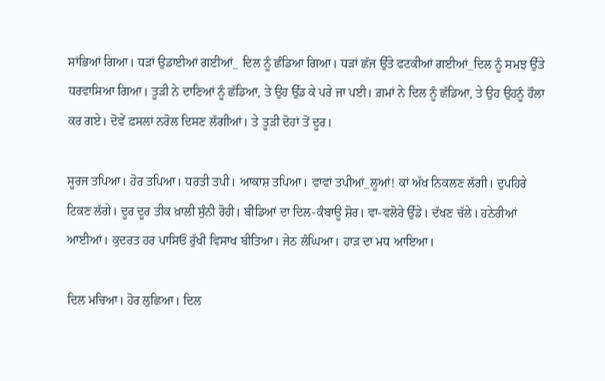ਸਾਂਭਿਆਂ ਗਿਆ। ਧੜਾਂ ਉਡਾਈਆਂ ਗਈਆਂ_ ਦਿਲ ਨੂੰ ਛੰਡਿਆ ਗਿਆ। ਧੜਾਂ ਛੱਜ ਉੱਤੇ ਫਟਕੀਆਂ ਗਈਆਂ_ਦਿਲ ਨੂੰ ਸਮਝ ਉੱਤੇ ਧਰਵਾਸਿਆ ਗਿਆ। ਤੂੜੀ ਨੇ ਦਾਣਿਆਂ ਨੂੰ ਛੱਡਿਆ, ਤੇ ਉਹ ਉੱਡ ਕੇ ਪਰੇ ਜਾ ਪਈ। ਗ਼ਮਾਂ ਨੇ ਦਿਲ ਨੂੰ ਛੱਡਿਆ, ਤੇ ਉਹ ਉਹਨੂੰ ਹੌਲਾ ਕਰ ਗਏ। ਦੋਵੇਂ ਫ਼ਸਲਾਂ ਨਰੋਲ ਦਿਸਣ ਲੱਗੀਆਂ। ਤੇ ਤੂੜੀ ਦੋਹਾਂ ਤੋਂ ਦੂਰ।

ਸੂਰਜ ਤਪਿਆ। ਹੋਰ ਤਪਿਆ। ਧਰਤੀ ਤਪੀ। ਆਕਾਸ਼ ਤਪਿਆ। ਵਾਵਾਂ ਤਪੀਆਂ_ਲੂਆਂ! ਕਾਂ ਅੱਖ ਨਿਕਲਣ ਲੱਗੀ। ਦੁਪਹਿਰੇ ਟਿਕਣ ਲੱਗੇ। ਦੂਰ ਦੂਰ ਤੀਕ ਖ਼ਾਲੀ ਸੁੰਨੀ ਰੋਹੀ। ਬੀਂਡਿਆਂ ਦਾ ਦਿਲ-ਕੰਬਾਊ ਸ਼ੋਰ। ਵਾ-ਵਲੋਰੇ ਉੱਡੇ। ਦੱਖਣ ਚੱਲੇ। ਹਨੇਰੀਆਂ ਆਈਆਂ। ਕੁਦਰਤ ਹਰ ਪਾਸਿਓਂ ਰੁੱਖੀ ਵਿਸਾਖ ਬੀਤਿਆ। ਜੇਠ ਲੰਘਿਆ। ਹਾੜ ਦਾ ਮਧ ਆਇਆ।

ਦਿਲ ਮਚਿਆ। ਹੋਰ ਲੁਛਿਆ। ਦਿਲ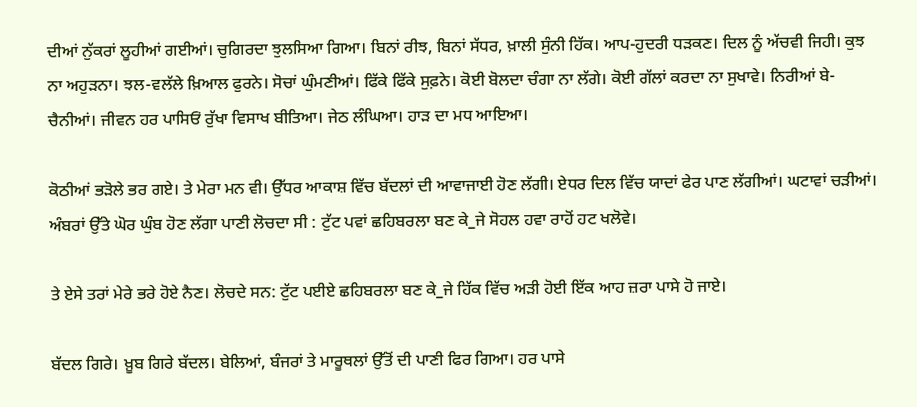ਦੀਆਂ ਨੁੱਕਰਾਂ ਲੂਹੀਆਂ ਗਈਆਂ। ਚੁਗਿਰਦਾ ਝੁਲਸਿਆ ਗਿਆ। ਬਿਨਾਂ ਰੀਝ, ਬਿਨਾਂ ਸੱਧਰ, ਖ਼ਾਲੀ ਸੁੰਨੀ ਹਿੱਕ। ਆਪ-ਹੁਦਰੀ ਧੜਕਣ। ਦਿਲ ਨੂੰ ਅੱਚਵੀ ਜਿਹੀ। ਕੁਝ ਨਾ ਅਹੁੜਨਾ। ਝਲ-ਵਲੱਲੇ ਖ਼ਿਆਲ ਫੁਰਨੇ। ਸੋਚਾਂ ਘੁੰਮਣੀਆਂ। ਫਿੱਕੇ ਫਿੱਕੇ ਸੁਫ਼ਨੇ। ਕੋਈ ਬੋਲਦਾ ਚੰਗਾ ਨਾ ਲੱਗੇ। ਕੋਈ ਗੱਲਾਂ ਕਰਦਾ ਨਾ ਸੁਖਾਵੇ। ਨਿਰੀਆਂ ਬੇ-ਚੈਨੀਆਂ। ਜੀਵਨ ਹਰ ਪਾਸਿਓਂ ਰੁੱਖਾ ਵਿਸਾਖ ਬੀਤਿਆ। ਜੇਠ ਲੰਘਿਆ। ਹਾੜ ਦਾ ਮਧ ਆਇਆ।

ਕੋਠੀਆਂ ਭੜੋਲੇ ਭਰ ਗਏ। ਤੇ ਮੇਰਾ ਮਨ ਵੀ। ਉੱਧਰ ਆਕਾਸ਼ ਵਿੱਚ ਬੱਦਲਾਂ ਦੀ ਆਵਾਜਾਈ ਹੋਣ ਲੱਗੀ। ਏਧਰ ਦਿਲ ਵਿੱਚ ਯਾਦਾਂ ਫੇਰ ਪਾਣ ਲੱਗੀਆਂ। ਘਟਾਵਾਂ ਚੜੀਆਂ। ਅੰਬਰਾਂ ਉੱਤੇ ਘੋਰ ਘੁੰਬ ਹੋਣ ਲੱਗਾ ਪਾਣੀ ਲੋਚਦਾ ਸੀ : ਟੁੱਟ ਪਵਾਂ ਛਹਿਬਰਲਾ ਬਣ ਕੇ_ਜੇ ਸੋਹਲ ਹਵਾ ਰਾਹੋਂ ਹਟ ਖਲੋਵੇ।

ਤੇ ਏਸੇ ਤਰਾਂ ਮੇਰੇ ਭਰੇ ਹੋਏ ਨੈਣ। ਲੋਚਦੇ ਸਨ: ਟੁੱਟ ਪਈਏ ਛਹਿਬਰਲਾ ਬਣ ਕੇ_ਜੇ ਹਿੱਕ ਵਿੱਚ ਅੜੀ ਹੋਈ ਇੱਕ ਆਹ ਜ਼ਰਾ ਪਾਸੇ ਹੋ ਜਾਏ।

ਬੱਦਲ ਗਿਰੇ। ਖ਼ੂਬ ਗਿਰੇ ਬੱਦਲ। ਬੇਲਿਆਂ, ਬੰਜਰਾਂ ਤੇ ਮਾਰੂਥਲਾਂ ਉੱਤੋਂ ਦੀ ਪਾਣੀ ਫਿਰ ਗਿਆ। ਹਰ ਪਾਸੇ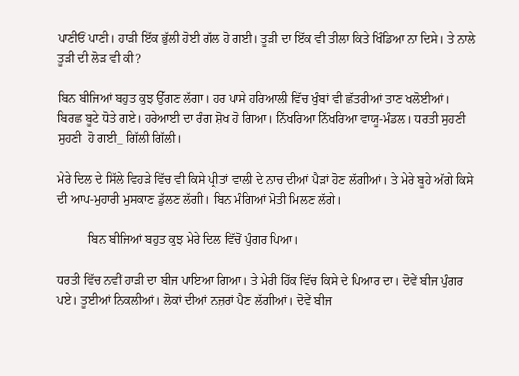ਪਾਣੀਓਂ ਪਾਣੀ। ਹਾੜੀ ਇੱਕ ਭੁੱਲੀ ਹੋਈ ਗੱਲ ਹੋ ਗਈ। ਤੂੜੀ ਦਾ ਇੱਕ ਵੀ ਤੀਲਾ ਕਿਤੇ ਖਿੰਡਿਆ ਨਾ ਦਿਸੇ। ਤੇ ਨਾਲੇ ਤੂੜੀ ਦੀ ਲੋੜ ਵੀ ਕੀ?

ਬਿਨ ਬੀਜਿਆਂ ਬਹੁਤ ਕੁਝ ਉੱਗਣ ਲੱਗਾ। ਹਰ ਪਾਸੇ ਹਰਿਆਲੀ ਵਿੱਚ ਖੁੰਬਾਂ ਵੀ ਛੱਤਰੀਆਂ ਤਾਣ ਖਲੋਈਆਂ। ਬਿਰਛ ਬੂਟੇ ਧੋਤੇ ਗਏ। ਹਰੇਆਈ ਦਾ ਰੰਗ ਸ਼ੋਖ ਹੋ ਗਿਆ। ਨਿੱਖਰਿਆ ਨਿੱਖਰਿਆ ਵਾਯੂ-ਮੰਡਲ। ਧਰਤੀ ਸੁਹਣੀ ਸੁਹਣੀ  ਹੋ ਗਈ_ ਗਿੱਲੀ ਗਿੱਲੀ।

ਮੇਰੇ ਦਿਲ ਦੇ ਸਿੱਲੇ ਵਿਹੜੇ ਵਿੱਚ ਵੀ ਕਿਸੇ ਪ੍ਰੀਤਾਂ ਵਾਲੀ ਦੇ ਨਾਚ ਦੀਆਂ ਪੈੜਾਂ ਹੋਣ ਲੱਗੀਆਂ। ਤੇ ਮੇਰੇ ਬੂਹੇ ਅੱਗੇ ਕਿਸੇ ਦੀ ਆਪ-ਮੁਹਾਰੀ ਮੁਸਕਾਣ ਡੁੱਲਣ ਲੱਗੀ। ਬਿਨ ਮੰਗਿਆਂ ਮੋਤੀ ਮਿਲਣ ਲੱਗੇ।

          ਬਿਨ ਬੀਜਿਆਂ ਬਹੁਤ ਕੁਝ ਮੇਰੇ ਦਿਲ ਵਿੱਚੋਂ ਪੁੰਗਰ ਪਿਆ।

ਧਰਤੀ ਵਿੱਚ ਨਵੀਂ ਹਾੜੀ ਦਾ ਬੀਜ ਪਾਇਆ ਗਿਆ। ਤੇ ਮੇਰੀ ਹਿੱਕ ਵਿੱਚ ਕਿਸੇ ਦੇ ਪਿਆਰ ਦਾ। ਦੋਵੇਂ ਬੀਜ ਪੁੰਗਰ ਪਏ। ਤੂਈਆਂ ਨਿਕਲੀਆਂ। ਲੋਕਾਂ ਦੀਆਂ ਨਜ਼ਰਾਂ ਪੈਣ ਲੱਗੀਆਂ। ਦੋਵੇਂ ਬੀਜ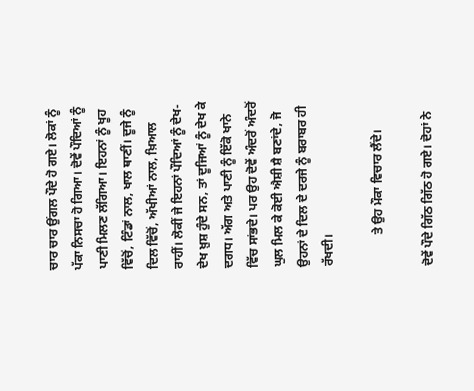ਚਾਰ ਚਾਰ ਉਂਗਲ ਪੌਦੇ ਹੋ ਗਏ। ਲੋਕਾਂ ਨੂੰ ਪੱਕਾ ਨਿਸਚਾ ਹੋ ਗਿਆ। ਦੋਵੇਂ ਪੌਦਿਆਂ ਨੂੰ ਪਾਣੀ ਮਿਲਣ ਲੱਗਿਆ। ਇਹਨਾਂ ਨੂੰ ਖੂਹ ਵਿੱਚੋਂ, ਟਿੰਡਾਂ ਨਾਲ, ਖਾਲ ਥਾਣੀਂ। ਦੂਜੇ ਨੂੰ ਦਿਲ ਵਿੱਚੋਂ, ਅੱਖੀਆਂ ਨਾਲ, ਖ਼ਿਆਲ ਰਾਹੀਂ। ਲੋਕੀਂ ਜੇ ਇਹਨਾਂ ਪੌਦਿਆਂ ਨੂੰ ਦੇਖ-ਦੇਖ ਖ਼ੁਸ਼ ਹੁੰਦੇ ਸਨ, ਤਾਂ ਦੂਜਿਆਂ ਨੂੰ ਦੇਖ ਕੇ ਦਗਧ। ਅੱਗ ਅਤੇ ਪਾਣੀ ਨੂੰ ਇੱਕੋ ਖਾਨੇ ਵਿੱਚ ਸਾਂਭਦੇ। ਪਰ ਉਹ ਦੋਵੇਂ ਅੰਦਰੋਂ ਅੰਦਰੋਂ ਘੁਲ ਮਿਲ ਕੇ ਕੋਈ ਐਸ਼ੀ ਸ਼ੈ ਬਣਾਂਦੇ, ਜੋ ਉਹਨਾਂ ਦੇ ਦਿਲ ਦੇ ਦਰਜੇ ਨੂੰ ਬਰਾਬਰ ਹੀ ਰੱਖਦੀ।

          ਤੇ ਉਹ ਮੌਕਾ ਵਿਚਾਰ ਲੈਂਦੇ।

ਦੋਵੇਂ ਪੌਦੇ ਗਿੱਠ ਗਿੱਠ ਹੋ ਗਏ। ਦੋਹਾਂ ਨੇ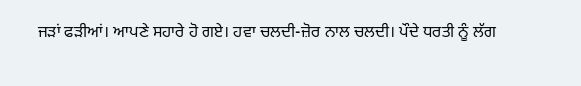ਜੜਾਂ ਫੜੀਆਂ। ਆਪਣੇ ਸਹਾਰੇ ਹੋ ਗਏ। ਹਵਾ ਚਲਦੀ-ਜ਼ੋਰ ਨਾਲ ਚਲਦੀ। ਪੌਦੇ ਧਰਤੀ ਨੂੰ ਲੱਗ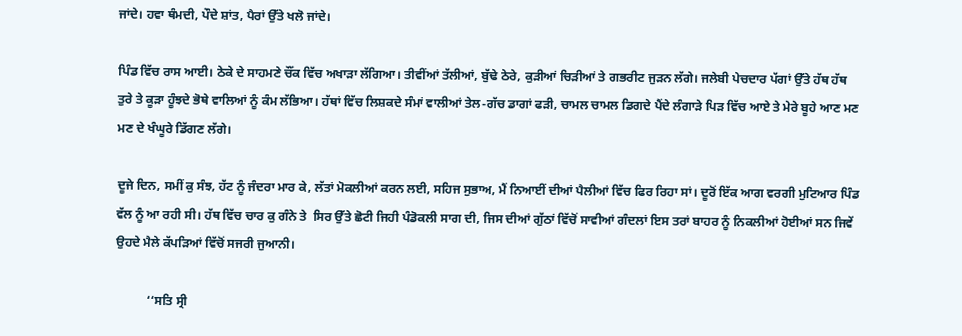ਜਾਂਦੇ। ਹਵਾ ਥੰਮਦੀ, ਪੌਦੇ ਸ਼ਾਂਤ, ਪੈਰਾਂ ਉੱਤੇ ਖਲੋ ਜਾਂਦੇ।

ਪਿੰਡ ਵਿੱਚ ਰਾਸ ਆਈ। ਠੇਕੇ ਦੇ ਸਾਹਮਣੇ ਚੌਂਕ ਵਿੱਚ ਅਖਾੜਾ ਲੱਗਿਆ। ਤੀਵੀਂਆਂ ਤੱਲੀਆਂ, ਬੁੱਢੇ ਠੇਰੇ, ਕੁੜੀਆਂ ਚਿੜੀਆਂ ਤੇ ਗਭਰੀਟ ਜੁੜਨ ਲੱਗੇ। ਜਲੇਬੀ ਪੇਚਦਾਰ ਪੱਗਾਂ ਉੱਤੇ ਹੱਥ ਹੱਥ ਤੁਰੇ ਤੇ ਕੂੜਾ ਹੂੰਝਦੇ ਭੋਥੇ ਵਾਲਿਆਂ ਨੂੰ ਕੰਮ ਲੱਭਿਆ। ਹੱਥਾਂ ਵਿੱਚ ਲਿਸ਼ਕਦੇ ਸੰਮਾਂ ਵਾਲੀਆਂ ਤੇਲ-ਗੱਚ ਡਾਗਾਂ ਫੜੀ, ਚਾਮਲ ਚਾਮਲ ਡਿਗਦੇ ਪੈਂਦੇ ਲੰਗਾੜੇ ਪਿੜ ਵਿੱਚ ਆਏ ਤੇ ਮੇਰੇ ਬੂਹੇ ਆਣ ਮਣ ਮਣ ਦੇ ਖੰਘੂਰੇ ਡਿੱਗਣ ਲੱਗੇ।

ਦੂਜੇ ਦਿਨ, ਸਮੀਂ ਕੁ ਸੰਝ, ਹੱਟ ਨੂੰ ਜੰਦਰਾ ਮਾਰ ਕੇ, ਲੱਤਾਂ ਮੋਕਲੀਆਂ ਕਰਨ ਲਈ, ਸਹਿਜ ਸੁਭਾਅ, ਮੈਂ ਨਿਆਈਂ ਦੀਆਂ ਪੈਲੀਆਂ ਵਿੱਚ ਫਿਰ ਰਿਹਾ ਸਾਂ। ਦੂਰੋਂ ਇੱਕ ਆਗ ਵਰਗੀ ਮੁਟਿਆਰ ਪਿੰਡ ਵੱਲ ਨੂੰ ਆ ਰਹੀ ਸੀ। ਹੱਥ ਵਿੱਚ ਚਾਰ ਕੁ ਗੰਨੇ ਤੇ  ਸਿਰ ਉੱਤੇ ਛੋਟੀ ਜਿਹੀ ਪੰਡੋਕਲੀ ਸਾਗ ਦੀ, ਜਿਸ ਦੀਆਂ ਗੁੱਠਾਂ ਵਿੱਚੋਂ ਸਾਵੀਆਂ ਗੰਦਲਾਂ ਇਸ ਤਰਾਂ ਬਾਹਰ ਨੂੰ ਨਿਕਲੀਆਂ ਹੋਈਆਂ ਸਨ ਜਿਵੇਂ ਉਹਦੇ ਮੈਲੇ ਕੱਪੜਿਆਂ ਵਿੱਚੋਂ ਸਜਰੀ ਜੁਆਨੀ।

          ‘‘ਸਤਿ ਸ੍ਰੀ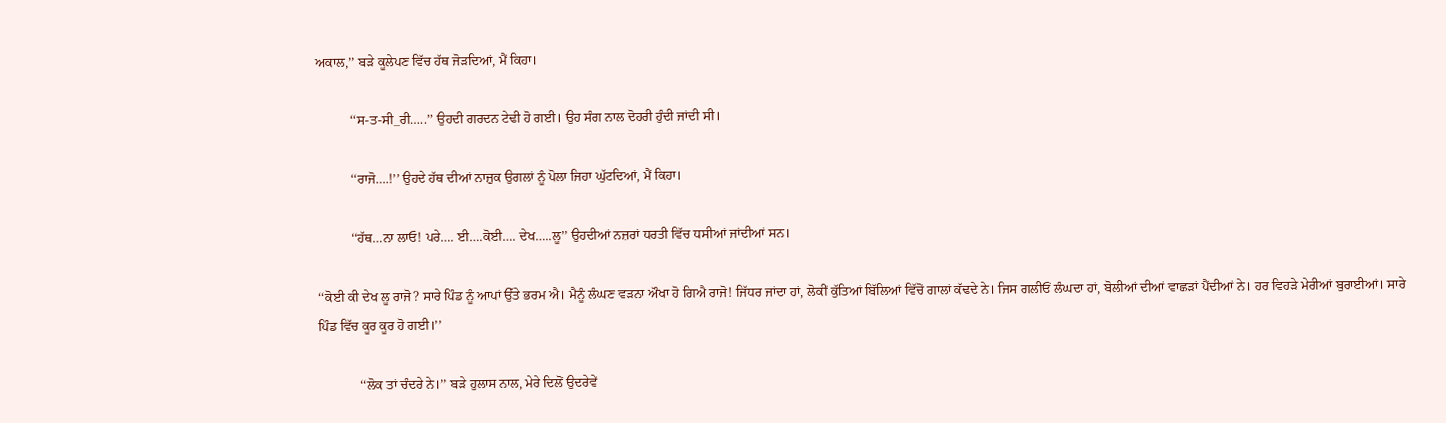ਅਕਾਲ,’’ ਬੜੇ ਕੂਲੇਪਣ ਵਿੱਚ ਹੱਥ ਜੋੜਦਿਆਂ, ਮੈਂ ਕਿਹਾ।

          ‘‘ਸ-ਤ-ਸੀ_ਰੀ…..’’ ਉਹਦੀ ਗਰਦਨ ਟੇਢੀ ਹੋ ਗਈ। ਉਹ ਸੰਗ ਨਾਲ ਦੋਹਰੀ ਹੁੰਦੀ ਜਾਂਦੀ ਸੀ।

          ‘‘ਰਾਜੋ….!’’ ਉਹਦੇ ਹੱਥ ਦੀਆਂ ਨਾਜ਼ੁਕ ਉਗਲਾਂ ਨੂੰ ਪੋਲਾ ਜਿਹਾ ਘੁੱਟਦਿਆਂ, ਮੈਂ ਕਿਹਾ।

          ‘‘ਹੱਥ…ਨਾ ਲਾਓ! ਪਰੇ…. ਈ….ਕੋਈ…. ਦੇਖ…..ਲੂ’’ ਉਹਦੀਆਂ ਨਜ਼ਰਾਂ ਧਰਤੀ ਵਿੱਚ ਧਸੀਆਂ ਜਾਂਦੀਆਂ ਸਨ।

‘‘ਕੋਈ ਕੀ ਦੇਖ ਲੂ ਰਾਜੋ? ਸਾਰੇ ਪਿੰਡ ਨੂੰ ਆਪਾਂ ਉੱਤੇ ਭਰਮ ਐ। ਮੈਨੂੰ ਲੰਘਣ ਵੜਨਾ ਔਖਾ ਹੋ ਗਿਐ ਰਾਜੋ! ਜਿੱਧਰ ਜਾਂਦਾ ਹਾਂ, ਲੋਕੀਂ ਕੁੱਤਿਆਂ ਬਿੱਲਿਆਂ ਵਿੱਚੋਂ ਗਾਲਾਂ ਕੱਢਦੇ ਨੇ। ਜਿਸ ਗਲੀਓਂ ਲੰਘਦਾ ਹਾਂ, ਬੋਲੀਆਂ ਦੀਆਂ ਵਾਛੜਾਂ ਪੈਂਦੀਆਂ ਨੇ। ਹਰ ਵਿਹੜੇ ਮੇਰੀਆਂ ਬੁਰਾਈਆਂ। ਸਾਰੇ ਪਿੰਡ ਵਿੱਚ ਕੂਰ ਕੂਰ ਹੋ ਗਈ।’’

            ‘‘ਲੋਕ ਤਾਂ ਚੰਦਰੇ ਨੇ।’’ ਬੜੇ ਹੁਲਾਸ ਨਾਲ, ਮੇਰੇ ਦਿਲੋਂ ਉਦਰੇਵੇਂ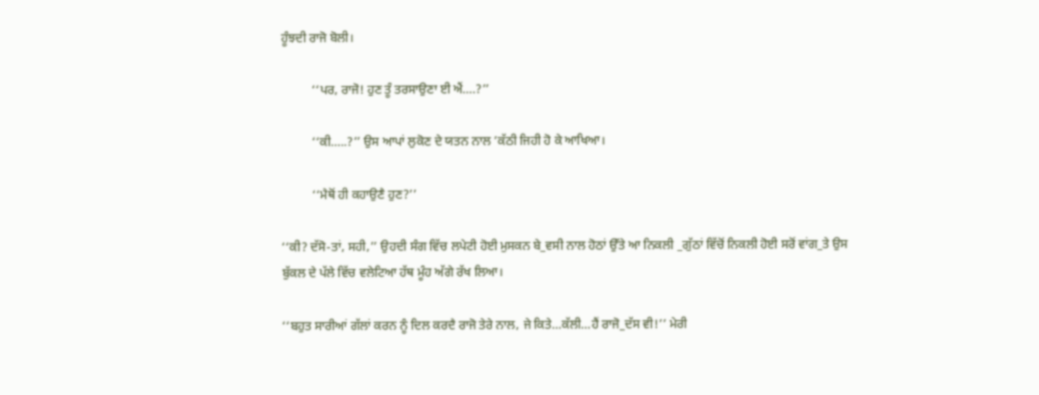ਹੂੰਝਦੀ ਰਾਜੋ ਬੋਲੀ।

          ‘‘ਪਰ, ਰਾਜੋ! ਹੁਣ ਤੂੰ ਤਰਸਾਉਣਾ ਈ ਐਂ….?’’

          ‘‘ਕੀ…..?’’ ਉਸ ਆਪਾਂ ਲੁਕੋਣ ਦੇ ਯਤਨ ਨਾਲ ’ਕੱਠੀ ਜਿਹੀ ਹੋ ਕੇ ਆਖਿਆ।

          ‘‘ਮੈਥੋਂ ਹੀ ਕਹਾਉਣੈ ਹੁਣ?’’

‘‘ਕੀ? ਦੱਸੋ-ਤਾਂ, ਸਹੀ,’’ ਉਹਦੀ ਸੰਗ ਵਿੱਚ ਲਪੇਟੀ ਹੋਈ ਮੁਸਕਨ ਬੇ_ਵਸੀ ਨਾਲ ਹੋਠਾਂ ਉੱਤੇ ਆ ਨਿਕਲੀ _ਗੁੱਠਾਂ ਵਿੱਚੋਂ ਨਿਕਲੀ ਹੋਈ ਸਰੋਂ ਵਾਂਗ_ਤੇ ਉਸ ਬੁੱਕਲ ਦੇ ਪੱਲੇ ਵਿੱਚ ਵਲੇਟਿਆ ਹੱਥ ਮੂੰਹ ਅੱਗੇ ਰੱਖ ਲਿਆ।

‘‘ਬਹੁਤ ਸਾਰੀਆਂ ਗੱਲਾਂ ਕਰਨ ਨੂੰ ਦਿਲ ਕਰਦੈ ਰਾਜੋ ਤੇਰੇ ਨਾਲ, ਜੇ ਕਿਤੇ…ਕੱਲੀ…ਹੈਂ ਰਾਜੋ_ਦੱਸ ਵੀ!’’ ਮੇਰੀ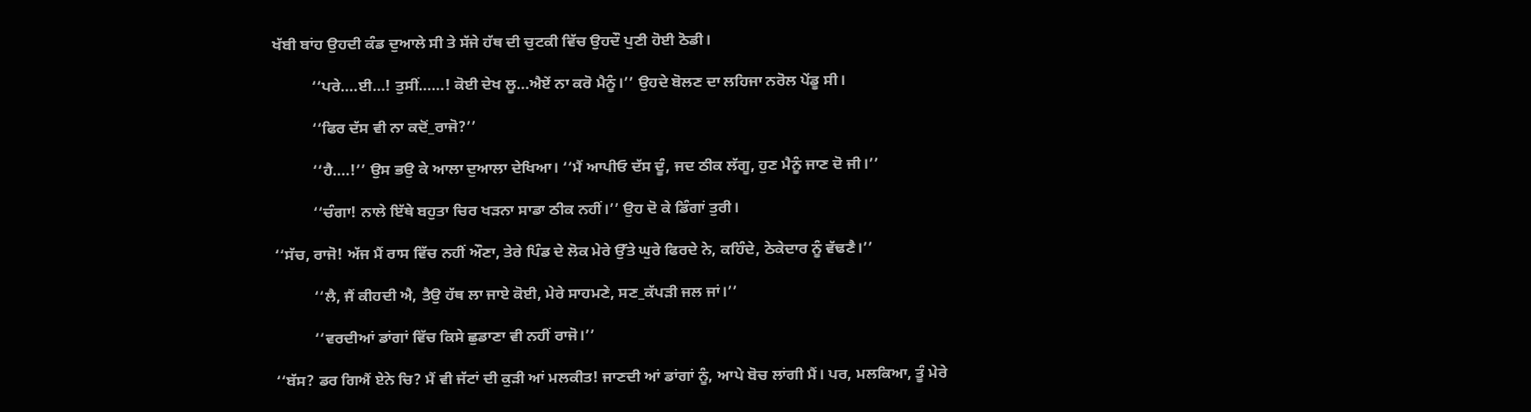ਖੱਬੀ ਬਾਂਹ ਉਹਦੀ ਕੰਡ ਦੁਆਲੇ ਸੀ ਤੇ ਸੱਜੇ ਹੱਥ ਦੀ ਚੁਟਕੀ ਵਿੱਚ ਉਹਦੌ ਪੁਣੀ ਹੋਈ ਠੋਡੀ।

          ‘‘ਪਰੇ….ਈ…! ਤੁਸੀਂ……! ਕੋਈ ਦੇਖ ਲੂ…ਐਏਂ ਨਾ ਕਰੋ ਮੈਨੂੰ।’’ ਉਹਦੇ ਬੋਲਣ ਦਾ ਲਹਿਜਾ ਨਰੋਲ ਪੇਂਡੂ ਸੀ।

          ‘‘ਫਿਰ ਦੱਸ ਵੀ ਨਾ ਕਦੋਂ_ਰਾਜੋ?’’

          ‘‘ਹੈ….!’’ ਉਸ ਭਉ ਕੇ ਆਲਾ ਦੁਆਲਾ ਦੇਖਿਆ। ‘‘ਮੈਂ ਆਪੀਓ ਦੱਸ ਦੂੰ, ਜਦ ਠੀਕ ਲੱਗੂ, ਹੁਣ ਮੈਨੂੰ ਜਾਣ ਦੋ ਜੀ।’’

          ‘‘ਚੰਗਾ! ਨਾਲੇ ਇੱਥੇ ਬਹੁਤਾ ਚਿਰ ਖੜਨਾ ਸਾਡਾ ਠੀਕ ਨਹੀਂ।’’ ਉਹ ਦੋ ਕੇ ਡਿੰਗਾਂ ਤੁਰੀ।

‘‘ਸੱਚ, ਰਾਜੋ! ਅੱਜ ਮੈਂ ਰਾਸ ਵਿੱਚ ਨਹੀਂ ਔਣਾ, ਤੇਰੇ ਪਿੰਡ ਦੇ ਲੋਕ ਮੇਰੇ ਉੱਤੇ ਘੁਰੇ ਫਿਰਦੇ ਨੇ, ਕਹਿੰਦੇ, ਠੇਕੇਦਾਰ ਨੂੰ ਵੱਢਣੈ।’’

          ‘‘ਲੈ, ਜੈਂ ਕੀਹਦੀ ਐ, ਤੈਉ ਹੱਥ ਲਾ ਜਾਏ ਕੋਈ, ਮੇਰੇ ਸਾਹਮਣੇ, ਸਣ_ਕੱਪੜੀ ਜਲ ਜਾਂ।’’

          ‘‘ਵਰਦੀਆਂ ਡਾਂਗਾਂ ਵਿੱਚ ਕਿਸੇ ਛੁਡਾਣਾ ਵੀ ਨਹੀਂ ਰਾਜੋ।’’

‘‘ਬੱਸ? ਡਰ ਗਿਐਂ ਏਨੇ ਚਿ? ਮੈਂ ਵੀ ਜੱਟਾਂ ਦੀ ਕੁੜੀ ਆਂ ਮਲਕੀਤ! ਜਾਣਦੀ ਆਂ ਡਾਂਗਾਂ ਨੂੰ, ਆਪੇ ਬੋਚ ਲਾਂਗੀ ਮੈਂ। ਪਰ, ਮਲਕਿਆ, ਤੂੰ ਮੇਰੇ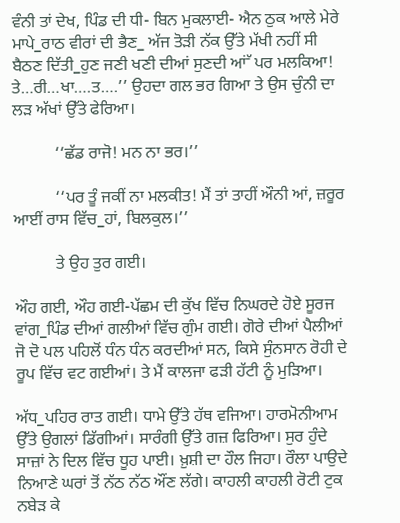ਵੰਨੀ ਤਾਂ ਦੇਖ, ਪਿੰਡ ਦੀ ਧੀ- ਬਿਨ ਮੁਕਲਾਈ- ਐਨ ਠੁਕ ਆਲੇ ਮੇਰੇ ਮਾਪੇ_ਰਾਠ ਵੀਰਾਂ ਦੀ ਭੈਣ_ ਅੱਜ ਤੋੜੀ ਨੱਕ ਉੱਤੇ ਮੱਖੀ ਨਹੀਂ ਸੀ ਬੈਠਣ ਦਿੱਤੀ_ਹੁਣ ਜਣੀ ਖਣੀ ਦੀਆਂ ਸੁਣਦੀ ਆਂੱ ਪਰ ਮਲਕਿਆ! ਤੇ…ਰੀ…ਖਾ….ਤ….’’ ਉਹਦਾ ਗਲ ਭਰ ਗਿਆ ਤੇ ਉਸ ਚੁੰਨੀ ਦਾ ਲੜ ਅੱਖਾਂ ਉੱਤੇ ਫੇਰਿਆ।

          ‘‘ਛੱਡ ਰਾਜੋ! ਮਨ ਨਾ ਭਰ।’’

          ‘‘ਪਰ ਤੂੰ ਜਕੀਂ ਨਾ ਮਲਕੀਤ! ਮੈਂ ਤਾਂ ਤਾਹੀਂ ਔਨੀ ਆਂ, ਜ਼ਰੂਰ ਆਈਂ ਰਾਸ ਵਿੱਚ_ਹਾਂ, ਬਿਲਕੁਲ।’’

          ਤੇ ਉਹ ਤੁਰ ਗਈ।

ਔਹ ਗਈ, ਔਹ ਗਈ-ਪੱਛਮ ਦੀ ਕੁੱਖ ਵਿੱਚ ਨਿਘਰਦੇ ਹੋਏ ਸੂਰਜ ਵਾਂਗ_ਪਿੰਡ ਦੀਆਂ ਗਲੀਆਂ ਵਿੱਚ ਗੁੰਮ ਗਈ। ਗੋਰੇ ਦੀਆਂ ਪੈਲੀਆਂ ਜੋ ਦੋ ਪਲ ਪਹਿਲੋਂ ਧੰਨ ਧੰਨ ਕਰਦੀਆਂ ਸਨ, ਕਿਸੇ ਸੁੰਨਸਾਨ ਰੋਹੀ ਦੇ ਰੂਪ ਵਿੱਚ ਵਟ ਗਈਆਂ। ਤੇ ਮੈਂ ਕਾਲਜਾ ਫੜੀ ਹੱਟੀ ਨੂੰ ਮੁੜਿਆ।

ਅੱਧ_ਪਹਿਰ ਰਾਤ ਗਈ। ਧਾਮੇ ਉੱਤੇ ਹੱਥ ਵਜਿਆ। ਹਾਰਮੋਨੀਆਮ ਉੱਤੇ ਉਗਲਾਂ ਡਿੱਗੀਆਂ। ਸਾਰੰਗੀ ਉੱਤੇ ਗਜ਼ ਫਿਰਿਆ। ਸੁਰ ਹੁੰਦੇ ਸਾਜ਼ਾਂ ਨੇ ਦਿਲ ਵਿੱਚ ਧੂਹ ਪਾਈ। ਖ਼ੁਸ਼ੀ ਦਾ ਹੌਲ ਜਿਹਾ। ਰੌਲਾ ਪਾਉਦੇ ਨਿਆਣੇ ਘਰਾਂ ਤੋਂ ਨੱਠ ਨੱਠ ਔਂਣ ਲੱਗੇ। ਕਾਹਲੀ ਕਾਹਲੀ ਰੋਟੀ ਟੁਕ ਨਬੇੜ ਕੇ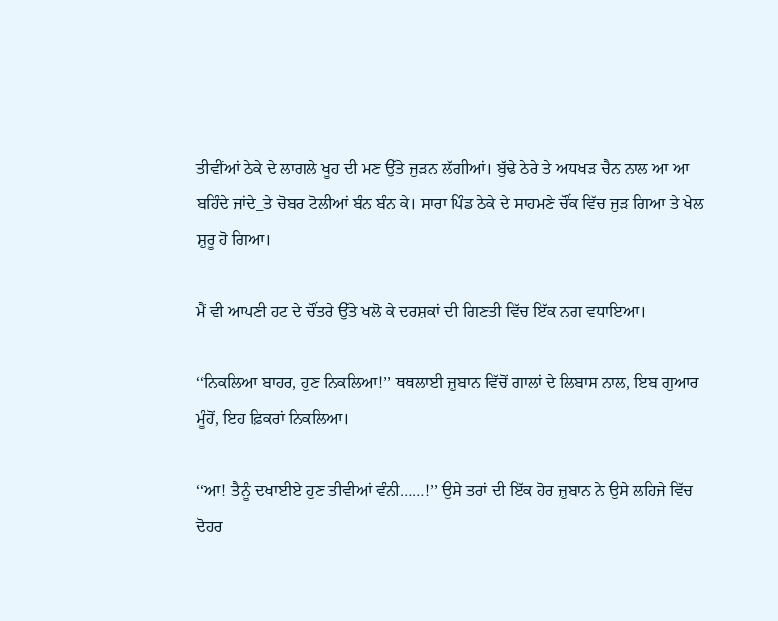ਤੀਵੀਂਆਂ ਠੇਕੇ ਦੇ ਲਾਗਲੇ ਖੂਹ ਦੀ ਮਣ ਉੱਤੇ ਜੁੜਨ ਲੱਗੀਆਂ। ਬੁੱਢੇ ਠੇਰੇ ਤੇ ਅਧਖੜ ਚੈਨ ਨਾਲ ਆ ਆ ਬਹਿੰਦੇ ਜਾਂਦੇ_ਤੇ ਚੋਬਰ ਟੋਲੀਆਂ ਬੰਨ ਬੰਨ ਕੇ। ਸਾਰਾ ਪਿੰਡ ਠੇਕੇ ਦੇ ਸਾਹਮਣੇ ਚੌਂਕ ਵਿੱਚ ਜੁੜ ਗਿਆ ਤੇ ਖੇਲ ਸ਼ੁਰੂ ਹੋ ਗਿਆ।

ਮੈਂ ਵੀ ਆਪਣੀ ਹਟ ਦੇ ਚੌਂਤਰੇ ਉੱਤੇ ਖਲੋ ਕੇ ਦਰਸ਼ਕਾਂ ਦੀ ਗਿਣਤੀ ਵਿੱਚ ਇੱਕ ਨਗ ਵਧਾਇਆ।

‘‘ਨਿਕਲਿਆ ਬਾਹਰ, ਹੁਣ ਨਿਕਲਿਆ!’’ ਥਥਲਾਈ ਜ਼ੁਬਾਨ ਵਿੱਚੋਂ ਗਾਲਾਂ ਦੇ ਲਿਬਾਸ ਨਾਲ, ਇਬ ਗੁਆਰ ਮੂੰਹੋਂ, ਇਹ ਫ਼ਿਕਰਾਂ ਨਿਕਲਿਆ।

‘‘ਆ! ਤੈਨੂੰ ਦਖਾਈਏ ਹੁਣ ਤੀਵੀਆਂ ਵੰਨੀ……!’’ ਉਸੇ ਤਰਾਂ ਦੀ ਇੱਕ ਹੋਰ ਜ਼ੁਬਾਨ ਨੇ ਉਸੇ ਲਹਿਜੇ ਵਿੱਚ ਦੋਹਰ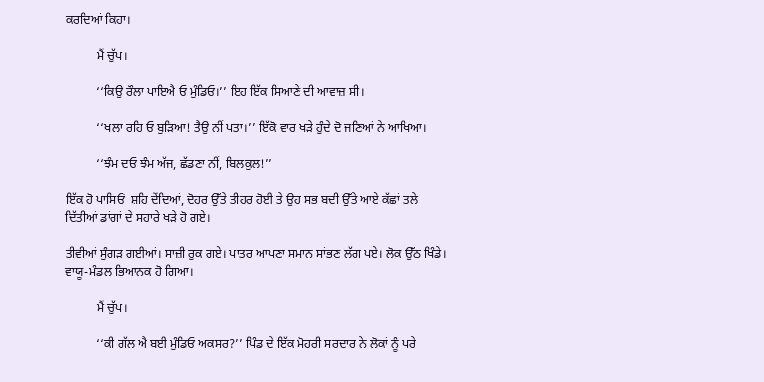ਕਰਦਿਆਂ ਕਿਹਾ।

          ਮੈਂ ਚੁੱਪ।

          ‘‘ਕਿਉ ਰੌਲਾ ਪਾਇਐ ਓ ਮੁੰਡਿਓ।’’ ਇਹ ਇੱਕ ਸਿਆਣੇ ਦੀ ਆਵਾਜ਼ ਸੀ।

          ‘‘ਖਲਾ ਰਹਿ ਓ ਬੁੜਿਆ! ਤੈਉ ਨੀਂ ਪਤਾ।’’ ਇੱਕੋ ਵਾਰ ਖੜੇ ਹੁੰਦੇ ਦੋ ਜਣਿਆਂ ਨੇ ਆਖਿਆ।

          ‘‘ਝੰਮ ਦਓ ਝੰਮ ਅੱਜ, ਛੱਡਣਾ ਨੀਂ, ਬਿਲਕੁਲ!’’

ਇੱਕ ਹੋ ਪਾਸਿਓਂ  ਸ਼ਹਿ ਦੇਂਦਿਆਂ, ਦੋਹਰ ਉੱਤੇ ਤੀਹਰ ਹੋਈ ਤੇ ਉਹ ਸਭ ਬਦੀ ਉੱਤੇ ਆਏ ਕੱਛਾਂ ਤਲੇ ਦਿੱਤੀਆਂ ਡਾਂਗਾਂ ਦੇ ਸਹਾਰੇ ਖੜੇ ਹੋ ਗਏ।

ਤੀਵੀਆਂ ਸੁੰਗੜ ਗਈਆਂ। ਸਾਜ਼ੀ ਰੁਕ ਗਏ। ਪਾਤਰ ਆਪਣਾ ਸਮਾਨ ਸਾਂਭਣ ਲੱਗ ਪਏ। ਲੋਕ ਉੱਠ ਖਿੰਡੇ। ਵਾਯੂ-ਮੰਡਲ ਭਿਆਨਕ ਹੋ ਗਿਆ।

          ਮੈਂ ਚੁੱਪ।

          ‘‘ਕੀ ਗੱਲ ਐ ਬਈ ਮੁੰਡਿਓ ਅਕਸਰ?’’ ਪਿੰਡ ਦੇ ਇੱਕ ਮੋਹਰੀ ਸਰਦਾਰ ਨੇ ਲੋਕਾਂ ਨੂੰ ਪਰੇ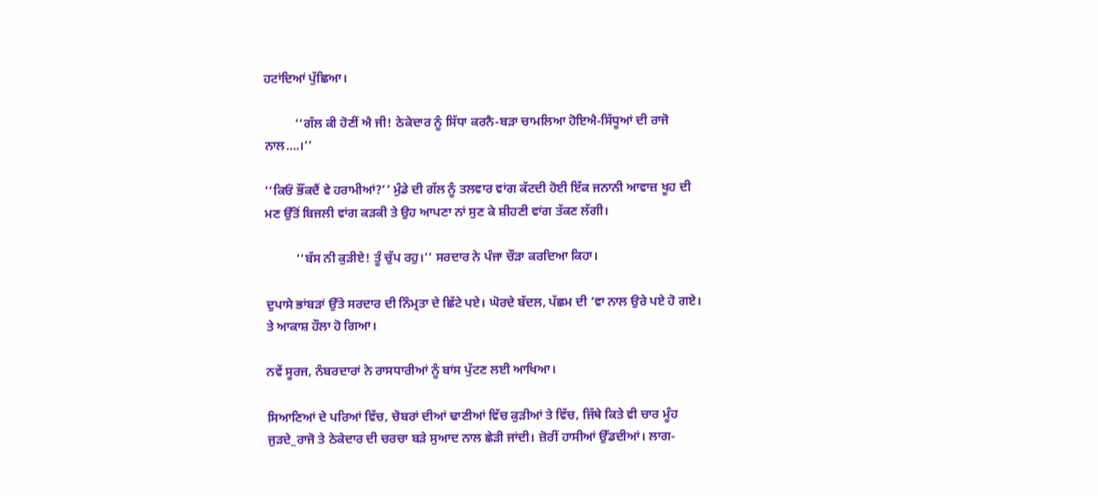ਹਟਾਂਦਿਆਂ ਪੁੱਛਿਆ।

          ‘‘ਗੱਲ ਕੀ ਹੋਣੀਂ ਐ ਜੀ! ਠੇਕੇਦਾਰ ਨੂੰ ਸਿੱਧਾ ਕਰਨੈ-ਬੜਾ ਚਾਮਲਿਆ ਹੋਇਐ-ਸਿੱਧੂਆਂ ਦੀ ਰਾਜੋ ਨਾਲ….।’’

‘‘ਕਿਓਂ ਭੌਂਕਦੈਂ ਵੇ ਹਰਾਮੀਆਂ?’’ ਮੁੰਡੇ ਦੀ ਗੱਲ ਨੂੰ ਤਲਵਾਰ ਵਾਂਗ ਕੱਟਦੀ ਹੋਈ ਇੱਕ ਜਨਾਨੀ ਆਵਾਜ਼ ਖੂਹ ਦੀ ਮਣ ਉੱਤੋਂ ਬਿਜਲੀ ਵਾਂਗ ਕੜਕੀ ਤੇ ਉਹ ਆਪਣਾ ਨਾਂ ਸੁਣ ਕੇ ਸ਼ੀਹਣੀ ਵਾਂਗ ਤੱਕਣ ਲੱਗੀ।

          ‘‘ਬੱਸ ਨੀ ਕੁੜੀਏ! ਤੂੰ ਚੁੱਪ ਰਹੁ।’’ ਸਰਦਾਰ ਨੇ ਪੰਜਾ ਚੌੜਾ ਕਰਦਿਆ ਕਿਹਾ।

ਦੁਪਾਸੇ ਭਾਂਬੜਾਂ ਉੱਤੇ ਸਰਦਾਰ ਦੀ ਨਿੰਮ੍ਰਤਾ ਦੇ ਛਿੱਟੇ ਪਏ। ਘੋਰਦੇ ਬੱਦਲ, ਪੱਛਮ ਦੀ ’ਵਾ ਨਾਲ ਉਰੇ ਪਏ ਹੋ ਗਏ। ਤੇ ਆਕਾਸ਼ ਹੌਲਾ ਹੋ ਗਿਆ।

ਨਵੇਂ ਸੂਰਜ, ਨੰਬਰਦਾਰਾਂ ਨੇ ਰਾਸਧਾਰੀਆਂ ਨੂੰ ਬਾਂਸ ਪੁੱਟਣ ਲਈ ਆਖਿਆ।

ਸਿਆਣਿਆਂ ਦੇ ਪਰਿਆਂ ਵਿੱਚ, ਚੋਬਰਾਂ ਦੀਆਂ ਢਾਣੀਆਂ ਵਿੱਚ ਕੁੜੀਆਂ ਤੇ ਵਿੱਚ, ਜਿੱਥੇ ਕਿਤੇ ਵੀ ਚਾਰ ਮੂੰਹ ਜੁੜਦੇ_ਰਾਜੋ ਤੇ ਠੇਕੇਦਾਰ ਦੀ ਚਰਚਾ ਬੜੇ ਸੁਆਦ ਨਾਲ ਛੇੜੀ ਜਾਂਦੀ। ਜ਼ੋਰੀਂ ਹਾਸੀਆਂ ਉੱਡਦੀਆਂ। ਲਾਗ-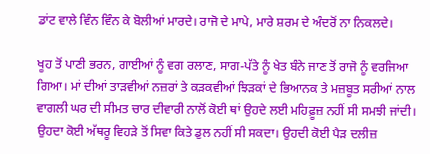ਡਾਂਟ ਵਾਲੇ ਵਿੰਨ ਵਿੰਨ ਕੇ ਬੋਲੀਆਂ ਮਾਰਦੇ। ਰਾਜੋ ਦੇ ਮਾਪੇ, ਮਾਰੇ ਸ਼ਰਮ ਦੇ ਅੰਦਰੋਂ ਨਾ ਨਿਕਲਦੇ।

ਖੂਹ ਤੋਂ ਪਾਣੀ ਭਰਨ, ਗਾਈਆਂ ਨੂੰ ਵਗ ਰਲਾਣ, ਸਾਗ-ਪੱਤੇ ਨੂੰ ਖੇਤ ਬੰਨੇ ਜਾਣ ਤੋਂ ਰਾਜੋ ਨੂੰ ਵਰਜਿਆ ਗਿਆ। ਮਾਂ ਦੀਆਂ ਤਾੜਵੀਆਂ ਨਜ਼ਰਾਂ ਤੇ ਕੜਕਵੀਆਂ ਝਿੜਕਾਂ ਦੇ ਭਿਆਨਕ ਤੇ ਮਜ਼ਬੂਤ ਸਰੀਆਂ ਨਾਲ ਵਾਗਲੀ ਘਰ ਦੀ ਸੀਮਤ ਚਾਰ ਦੀਵਾਰੀ ਨਾਲੋਂ ਕੋਈ ਥਾਂ ਉਹਦੇ ਲਈ ਮਹਿਫ਼ੂਜ਼ ਨਹੀਂ ਸੀ ਸਮਝੀ ਜਾਂਦੀ। ਉਹਦਾ ਕੋਈ ਅੱਥਰੂ ਵਿਹੜੇ ਤੋਂ ਸਿਵਾ ਕਿਤੇ ਡੁਲ ਨਹੀਂ ਸੀ ਸਕਦਾ। ਉਹਦੀ ਕੋਈ ਪੈੜ ਦਲੀਜ਼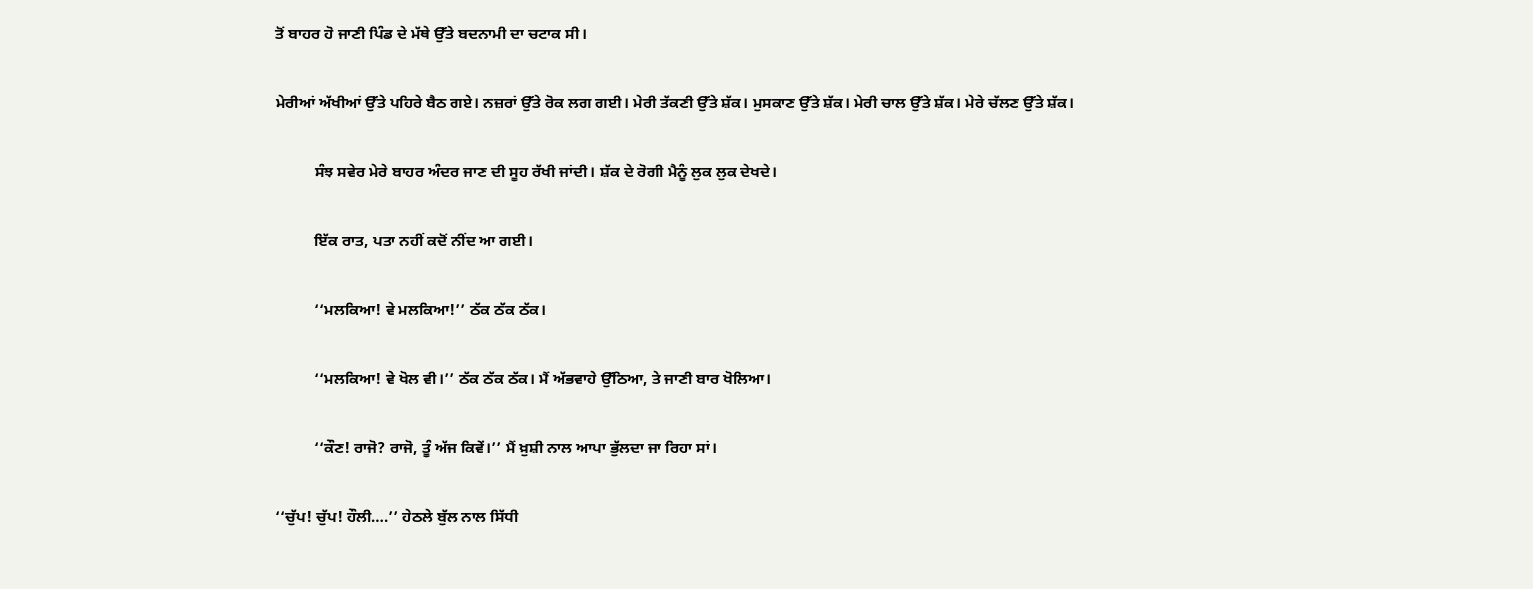ਤੋਂ ਬਾਹਰ ਹੋ ਜਾਣੀ ਪਿੰਡ ਦੇ ਮੱਥੇ ਉੱਤੇ ਬਦਨਾਮੀ ਦਾ ਚਟਾਕ ਸੀ।

ਮੇਰੀਆਂ ਅੱਖੀਆਂ ਉੱਤੇ ਪਹਿਰੇ ਬੈਠ ਗਏ। ਨਜ਼ਰਾਂ ਉੱਤੇ ਰੋਕ ਲਗ ਗਈ। ਮੇਰੀ ਤੱਕਣੀ ਉੱਤੇ ਸ਼ੱਕ। ਮੁਸਕਾਣ ਉੱਤੇ ਸ਼ੱਕ। ਮੇਰੀ ਚਾਲ ਉੱਤੇ ਸ਼ੱਕ। ਮੇਰੇ ਚੱਲਣ ਉੱਤੇ ਸ਼ੱਕ।

          ਸੰਝ ਸਵੇਰ ਮੇਰੇ ਬਾਹਰ ਅੰਦਰ ਜਾਣ ਦੀ ਸੂਹ ਰੱਖੀ ਜਾਂਦੀ। ਸ਼ੱਕ ਦੇ ਰੋਗੀ ਮੈਨੂੰ ਲੁਕ ਲੁਕ ਦੇਖਦੇ।

          ਇੱਕ ਰਾਤ, ਪਤਾ ਨਹੀਂ ਕਦੋਂ ਨੀਂਦ ਆ ਗਈ।

          ‘‘ਮਲਕਿਆ! ਵੇ ਮਲਕਿਆ!’’ ਠੱਕ ਠੱਕ ਠੱਕ।

          ‘‘ਮਲਕਿਆ! ਵੇ ਖੋਲ ਵੀ।’’ ਠੱਕ ਠੱਕ ਠੱਕ। ਮੈਂ ਅੱਭਵਾਹੇ ਉੱਠਿਆ, ਤੇ ਜਾਣੀ ਬਾਰ ਖੋਲਿਆ।

          ‘‘ਕੌਣ! ਰਾਜੋ? ਰਾਜੋ, ਤੂੰ ਅੱਜ ਕਿਵੇਂ।’’ ਮੈਂ ਖ਼ੁਸ਼ੀ ਨਾਲ ਆਪਾ ਭੁੱਲਦਾ ਜਾ ਰਿਹਾ ਸਾਂ।

‘‘ਚੁੱਪ! ਚੁੱਪ! ਹੌਲੀ….’’ ਹੇਠਲੇ ਬੁੱਲ ਨਾਲ ਸਿੱਧੀ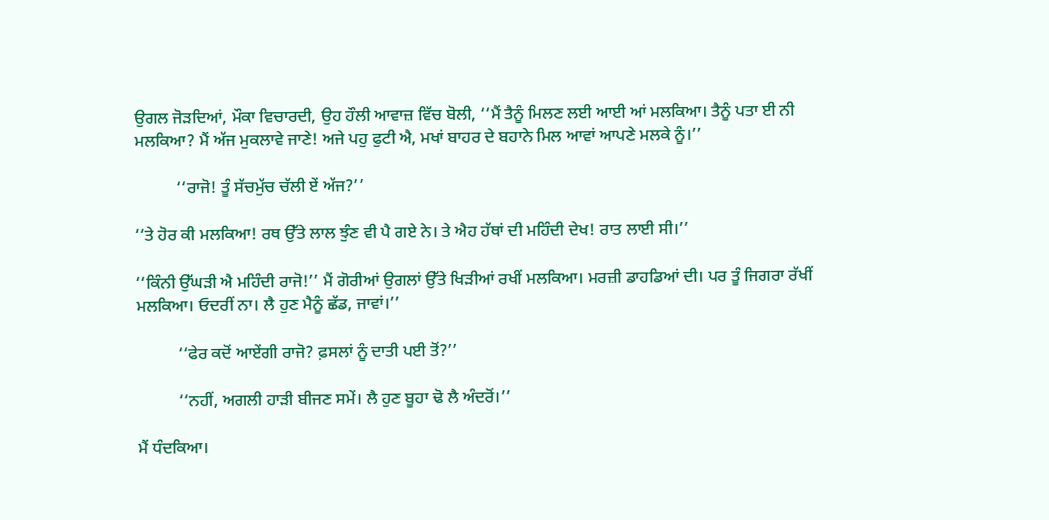ਉਗਲ ਜੋੜਦਿਆਂ, ਮੌਕਾ ਵਿਚਾਰਦੀ, ਉਹ ਹੌਲੀ ਆਵਾਜ਼ ਵਿੱਚ ਬੋਲੀ, ‘‘ਮੈਂ ਤੈਨੂੰ ਮਿਲਣ ਲਈ ਆਈ ਆਂ ਮਲਕਿਆ। ਤੈਨੂੰ ਪਤਾ ਈ ਨੀ ਮਲਕਿਆ? ਮੈਂ ਅੱਜ ਮੁਕਲਾਵੇ ਜਾਣੇ! ਅਜੇ ਪਹੁ ਫੁਟੀ ਐ, ਮਖਾਂ ਬਾਹਰ ਦੇ ਬਹਾਨੇ ਮਿਲ ਆਵਾਂ ਆਪਣੇ ਮਲਕੇ ਨੂੰ।’’

          ‘‘ਰਾਜੋ! ਤੂੰ ਸੱਚਮੁੱਚ ਚੱਲੀ ਏਂ ਅੱਜ?’’

‘‘ਤੇ ਹੋਰ ਕੀ ਮਲਕਿਆ! ਰਥ ਉੱਤੇ ਲਾਲ ਝੁੰਣ ਵੀ ਪੈ ਗਏ ਨੇ। ਤੇ ਐਹ ਹੱਥਾਂ ਦੀ ਮਹਿੰਦੀ ਦੇਖ! ਰਾਤ ਲਾਈ ਸੀ।’’

‘‘ਕਿੰਨੀ ਉੱਘੜੀ ਐ ਮਹਿੰਦੀ ਰਾਜੋ!’’ ਮੈਂ ਗੋਰੀਆਂ ਉਗਲਾਂ ਉੱਤੇ ਖਿੜੀਆਂ ਰਖੀਂ ਮਲਕਿਆ। ਮਰਜ਼ੀ ਡਾਹਡਿਆਂ ਦੀ। ਪਰ ਤੂੰ ਜਿਗਰਾ ਰੱਖੀਂ ਮਲਕਿਆ। ਓਦਰੀਂ ਨਾ। ਲੈ ਹੁਣ ਮੈਨੂੰ ਛੱਡ, ਜਾਵਾਂ।’’

          ‘‘ਫੇਰ ਕਦੋਂ ਆਏਂਗੀ ਰਾਜੋ? ਫ਼ਸਲਾਂ ਨੂੰ ਦਾਤੀ ਪਈ ਤੋਂ?’’

          ‘‘ਨਹੀਂ, ਅਗਲੀ ਹਾੜੀ ਬੀਜਣ ਸਮੇਂ। ਲੈ ਹੁਣ ਬੂਹਾ ਢੋ ਲੈ ਅੰਦਰੋਂ।’’

ਮੈਂ ਧੰਦਕਿਆ।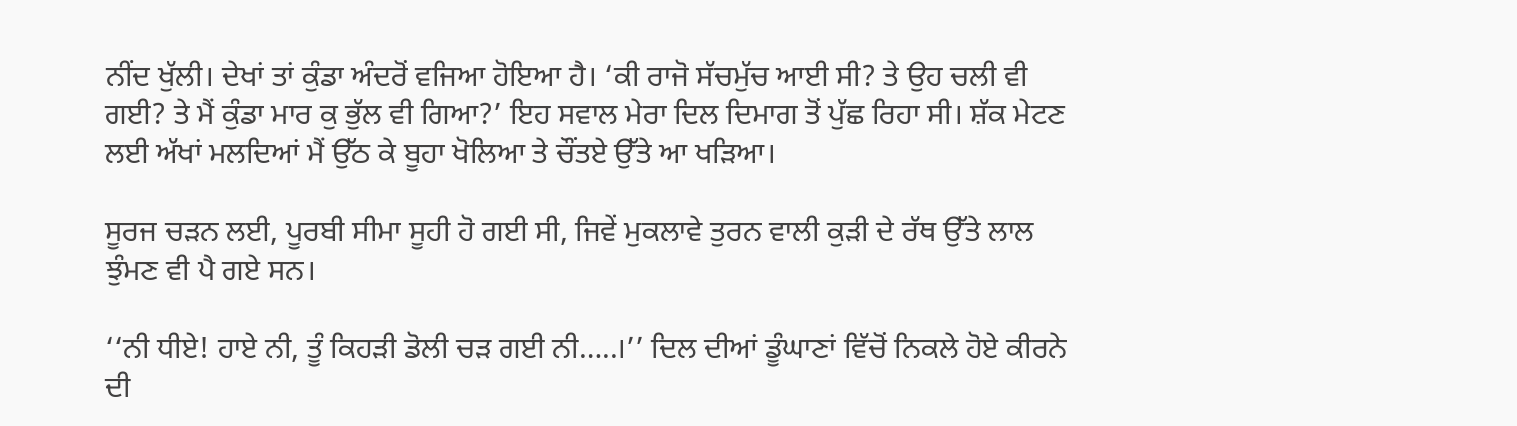ਨੀਂਦ ਖੁੱਲੀ। ਦੇਖਾਂ ਤਾਂ ਕੁੰਡਾ ਅੰਦਰੋਂ ਵਜਿਆ ਹੋਇਆ ਹੈ। ‘ਕੀ ਰਾਜੋ ਸੱਚਮੁੱਚ ਆਈ ਸੀ? ਤੇ ਉਹ ਚਲੀ ਵੀ ਗਈ? ਤੇ ਮੈਂ ਕੁੰਡਾ ਮਾਰ ਕੁ ਭੁੱਲ ਵੀ ਗਿਆ?’ ਇਹ ਸਵਾਲ ਮੇਰਾ ਦਿਲ ਦਿਮਾਗ ਤੋਂ ਪੁੱਛ ਰਿਹਾ ਸੀ। ਸ਼ੱਕ ਮੇਟਣ ਲਈ ਅੱਖਾਂ ਮਲਦਿਆਂ ਮੈਂ ਉੱਠ ਕੇ ਬੂਹਾ ਖੋਲਿਆ ਤੇ ਚੌਂਤਏ ਉੱਤੇ ਆ ਖੜਿਆ।

ਸੂਰਜ ਚੜਨ ਲਈ, ਪੂਰਬੀ ਸੀਮਾ ਸੂਹੀ ਹੋ ਗਈ ਸੀ, ਜਿਵੇਂ ਮੁਕਲਾਵੇ ਤੁਰਨ ਵਾਲੀ ਕੁੜੀ ਦੇ ਰੱਥ ਉੱਤੇ ਲਾਲ ਝੁੰਮਣ ਵੀ ਪੈ ਗਏ ਸਨ।

‘‘ਨੀ ਧੀਏ! ਹਾਏ ਨੀ, ਤੂੰ ਕਿਹੜੀ ਡੋਲੀ ਚੜ ਗਈ ਨੀ…..।’’ ਦਿਲ ਦੀਆਂ ਡੂੰਘਾਣਾਂ ਵਿੱਚੋਂ ਨਿਕਲੇ ਹੋਏ ਕੀਰਨੇ ਦੀ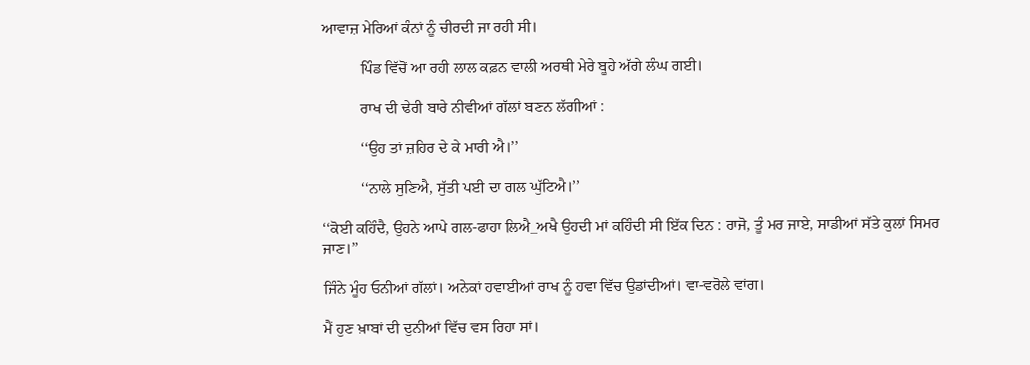ਆਵਾਜ਼ ਮੇਰਿਆਂ ਕੰਨਾਂ ਨੂੰ ਚੀਰਦੀ ਜਾ ਰਹੀ ਸੀ।

          ਪਿੰਡ ਵਿੱਚੋਂ ਆ ਰਹੀ ਲਾਲ ਕਫ਼ਨ ਵਾਲੀ ਅਰਥੀ ਮੇਰੇ ਬੂਹੇ ਅੱਗੇ ਲੰਘ ਗਈ।

          ਰਾਖ ਦੀ ਢੇਰੀ ਬਾਰੇ ਨੀਵੀਆਂ ਗੱਲਾਂ ਬਣਨ ਲੱਗੀਆਂ :

          ‘‘ਉਹ ਤਾਂ ਜ਼ਹਿਰ ਦੇ ਕੇ ਮਾਰੀ ਐ।’’

          ‘‘ਨਾਲੇ ਸੁਣਿਐ, ਸੁੱਤੀ ਪਈ ਦਾ ਗਲ ਘੁੱਟਿਐ।’’

‘‘ਕੋਈ ਕਹਿੰਦੈ, ਉਹਨੇ ਆਪੇ ਗਲ-ਫਾਹਾ ਲਿਐ_ਅਖੈ ਉਹਦੀ ਮਾਂ ਕਹਿੰਦੀ ਸੀ ਇੱਕ ਦਿਨ : ਰਾਜੋ, ਤੂੰ ਮਰ ਜਾਏ, ਸਾਡੀਆਂ ਸੱਤੇ ਕੁਲਾਂ ਸਿਮਰ ਜਾਣ।’’

ਜਿੰਨੇ ਮੂੰਹ ਓਨੀਆਂ ਗੱਲਾਂ। ਅਨੇਕਾਂ ਹਵਾਈਆਂ ਰਾਖ ਨੂੰ ਹਵਾ ਵਿੱਚ ਉਡਾਂਦੀਆਂ। ਵਾ-ਵਰੋਲੇ ਵਾਂਗ।

ਮੈਂ ਹੁਣ ਖ਼ਾਬਾਂ ਦੀ ਦੁਨੀਆਂ ਵਿੱਚ ਵਸ ਰਿਹਾ ਸਾਂ।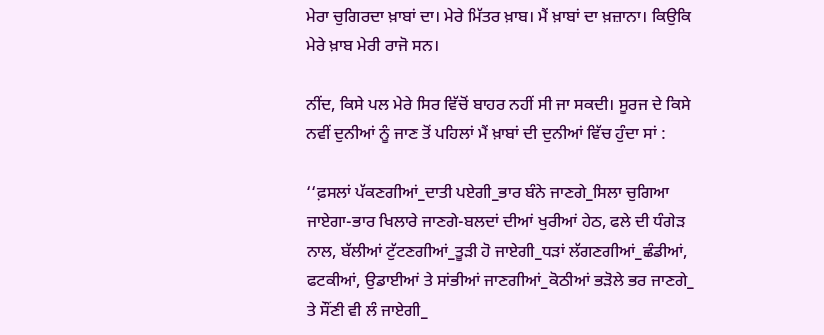ਮੇਰਾ ਚੁਗਿਰਦਾ ਖ਼ਾਬਾਂ ਦਾ। ਮੇਰੇ ਮਿੱਤਰ ਖ਼ਾਬ। ਮੈਂ ਖ਼ਾਬਾਂ ਦਾ ਖ਼ਜ਼ਾਨਾ। ਕਿਉਕਿ ਮੇਰੇ ਖ਼ਾਬ ਮੇਰੀ ਰਾਜੋ ਸਨ।

ਨੀਂਦ, ਕਿਸੇ ਪਲ ਮੇਰੇ ਸਿਰ ਵਿੱਚੋਂ ਬਾਹਰ ਨਹੀਂ ਸੀ ਜਾ ਸਕਦੀ। ਸੂਰਜ ਦੇ ਕਿਸੇ ਨਵੀਂ ਦੁਨੀਆਂ ਨੂੰ ਜਾਣ ਤੋਂ ਪਹਿਲਾਂ ਮੈਂ ਖ਼ਾਬਾਂ ਦੀ ਦੁਨੀਆਂ ਵਿੱਚ ਹੁੰਦਾ ਸਾਂ :

‘‘ਫ਼ਸਲਾਂ ਪੱਕਣਗੀਆਂ_ਦਾਤੀ ਪਏਗੀ_ਭਾਰ ਬੰਨੇ ਜਾਣਗੇ_ਸਿਲਾ ਚੁਗਿਆ ਜਾਏਗਾ-ਭਾਰ ਖਿਲਾਰੇ ਜਾਣਗੇ-ਬਲਦਾਂ ਦੀਆਂ ਖੁਰੀਆਂ ਹੇਠ, ਫਲੇ ਦੀ ਧੰਗੇੜ ਨਾਲ, ਬੱਲੀਆਂ ਟੁੱਟਣਗੀਆਂ_ਤੂੜੀ ਹੋ ਜਾਏਗੀ_ਧੜਾਂ ਲੱਗਣਗੀਆਂ_ਛੰਡੀਆਂ, ਫਟਕੀਆਂ, ਉਡਾਈਆਂ ਤੇ ਸਾਂਭੀਆਂ ਜਾਣਗੀਆਂ_ਕੋਠੀਆਂ ਭੜੋਲੇ ਭਰ ਜਾਣਗੇ_ ਤੇ ਸੌਂਣੀ ਵੀ ਲੰ ਜਾਏਗੀ_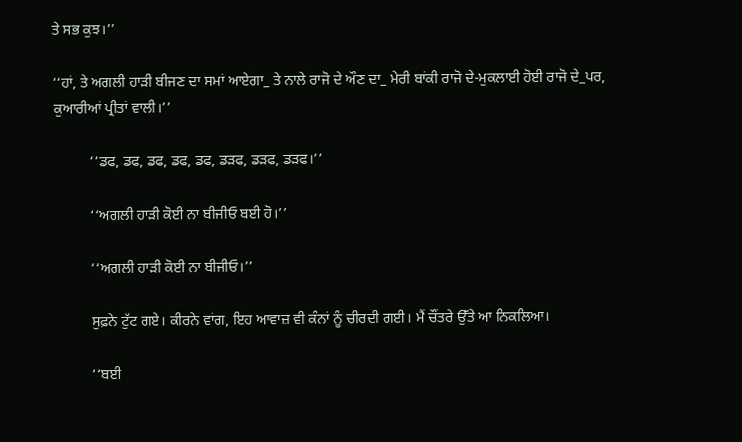ਤੇ ਸਭ ਕੁਝ।’’

‘‘ਹਾਂ, ਤੇ ਅਗਲੀ ਹਾੜੀ ਬੀਜਣ ਦਾ ਸਮਾਂ ਆਏਗਾ_ ਤੇ ਨਾਲੇ ਰਾਜੋ ਦੇ ਔਣ ਦਾ_ ਮੇਰੀ ਬਾਂਕੀ ਰਾਜੋ ਦੇ-ਮੁਕਲਾਈ ਹੋਈ ਰਾਜੋ ਦੇ_ਪਰ, ਕੁਆਰੀਆਂ ਪ੍ਰੀਤਾਂ ਵਾਲੀ।’’

          ‘‘ਡਫ, ਡਫ, ਡਫ, ਡਫ, ਡਫ, ਡੜਫ, ਡੜਫ, ਡੜਫ।’’

          ‘‘ਅਗਲੀ ਹਾੜੀ ਕੋਈ ਨਾ ਬੀਜੀਓ ਬਈ ਹੋ।’’

          ‘‘ਅਗਲੀ ਹਾੜੀ ਕੋਈ ਨਾ ਬੀਜੀਓ।’’

          ਸੁਫ਼ਨੇ ਟੁੱਟ ਗਏ। ਕੀਰਨੇ ਵਾਂਗ, ਇਹ ਆਵਾਜ਼ ਵੀ ਕੰਨਾਂ ਨੂੰ ਚੀਰਦੀ ਗਈ। ਮੈਂ ਚੌਂਤਰੇ ਉੱਤੇ ਆ ਨਿਕਲਿਆ।

          ‘‘ਬਈ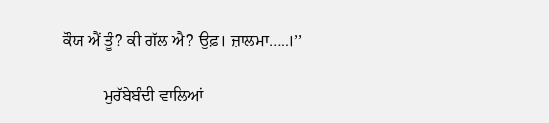ਕੌਯ ਐਂ ਤੂੰ? ਕੀ ਗੱਲ ਐ? ਉਫ਼। ਜ਼ਾਲਮਾ…..।’’

          ਮੁਰੱਬੇਬੰਦੀ ਵਾਲਿਆਂ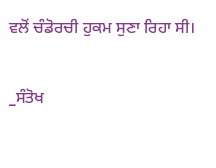ਵਲੋਂ ਚੰਡੋਰਚੀ ਹੁਕਮ ਸੁਣਾ ਰਿਹਾ ਸੀ।

_ਸੰਤੋਖ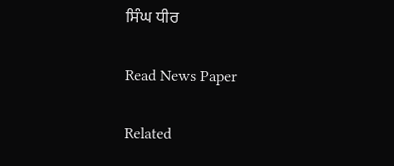ਸਿੰਘ ਧੀਰ

Read News Paper

Related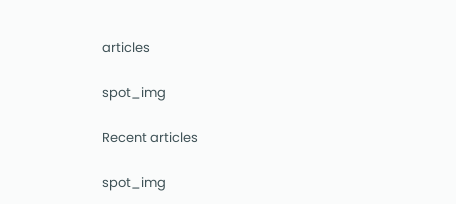articles

spot_img

Recent articles

spot_img